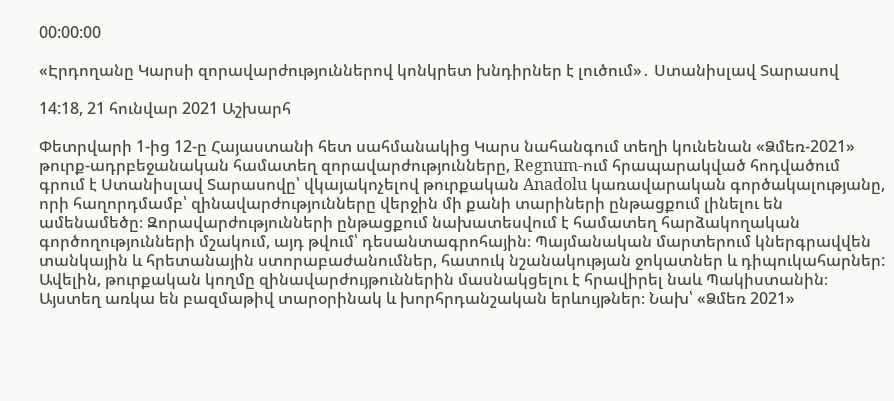00:00:00

«Էրդողանը Կարսի զորավարժություններով կոնկրետ խնդիրներ է լուծում»․ Ստանիսլավ Տարասով

14:18, 21 հունվար 2021 Աշխարհ

Փետրվարի 1-ից 12-ը Հայաստանի հետ սահմանակից Կարս նահանգում տեղի կունենան «Ձմեռ-2021» թուրք-ադրբեջանական համատեղ զորավարժությունները, Regnum-ում հրապարակված հոդվածում գրում է Ստանիսլավ Տարասովը՝ վկայակոչելով թուրքական Anadolu կառավարական գործակալությանը, որի հաղորդմամբ՝ զինավարժությունները վերջին մի քանի տարիների ընթացքում լինելու են ամենամեծը։ Զորավարժությունների ընթացքում նախատեսվում է համատեղ հարձակողական գործողությունների մշակում, այդ թվում՝ դեսանտագրոհային։ Պայմանական մարտերում կներգրավվեն տանկային և հրետանային ստորաբաժանումներ, հատուկ նշանակության ջոկատներ և դիպուկահարներ: Ավելին, թուրքական կողմը զինավարժույթուններին մասնակցելու է հրավիրել նաև Պակիստանին։ Այստեղ առկա են բազմաթիվ տարօրինակ և խորհրդանշական երևույթներ։ Նախ՝ «Ձմեռ 2021»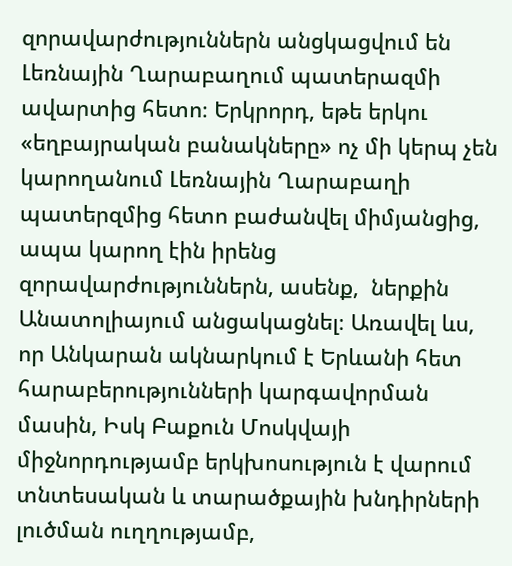զորավարժություններն անցկացվում են Լեռնային Ղարաբաղում պատերազմի ավարտից հետո։ Երկրորդ, եթե երկու «եղբայրական բանակները» ոչ մի կերպ չեն կարողանում Լեռնային Ղարաբաղի պատերզմից հետո բաժանվել միմյանցից, ապա կարող էին իրենց զորավարժություններն, ասենք,  ներքին Անատոլիայում անցակացնել։ Առավել ևս, որ Անկարան ակնարկում է Երևանի հետ հարաբերությունների կարգավորման մասին, Իսկ Բաքուն Մոսկվայի միջնորդությամբ երկխոսություն է վարում տնտեսական և տարածքային խնդիրների լուծման ուղղությամբ,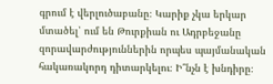գրում է վերլուծաբանը։ Կարիք չկա երկար մտածել՝ ում են Թուրքիան ու Ադրբեջանը զորավարժություններին որպես պայմանական հակառակորդ դիտարկելու։ Ի՞նչն է խնդիրը։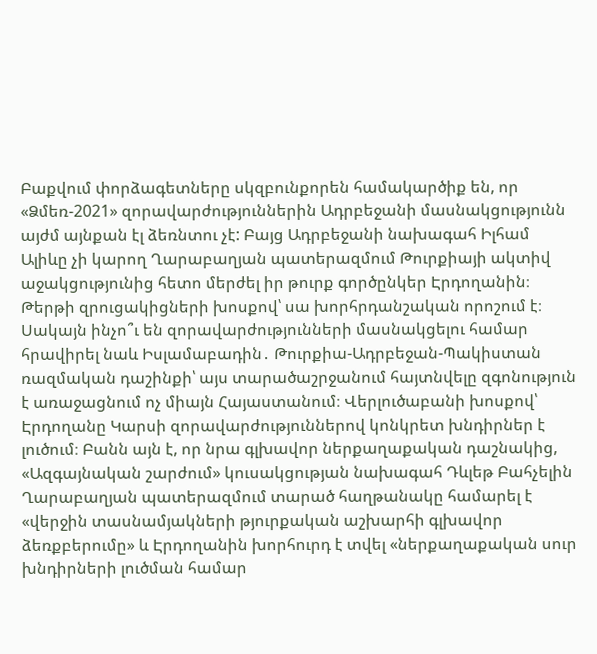Բաքվում փորձագետները սկզբունքորեն համակարծիք են, որ «Ձմեռ-2021» զորավարժություններին Ադրբեջանի մասնակցությունն այժմ այնքան էլ ձեռնտու չէ: Բայց Ադրբեջանի նախագահ Իլհամ Ալիևը չի կարող Ղարաբաղյան պատերազմում Թուրքիայի ակտիվ աջակցությունից հետո մերժել իր թուրք գործընկեր Էրդողանին։ Թերթի զրուցակիցների խոսքով՝ սա խորհրդանշական որոշում է։ Սակայն ինչո՞ւ են զորավարժությունների մասնակցելու համար հրավիրել նաև Իսլամաբադին․ Թուրքիա-Ադրբեջան-Պակիստան ռազմական դաշինքի՝ այս տարածաշրջանում հայտնվելը զգոնություն է առաջացնում ոչ միայն Հայաստանում։ Վերլուծաբանի խոսքով՝ Էրդողանը Կարսի զորավարժություններով կոնկրետ խնդիրներ է լուծում։ Բանն այն է, որ նրա գլխավոր ներքաղաքական դաշնակից, «Ազգայնական շարժում» կուսակցության նախագահ Դևլեթ Բահչելին Ղարաբաղյան պատերազմում տարած հաղթանակը համարել է «վերջին տասնամյակների թյուրքական աշխարհի գլխավոր ձեռքբերումը» և Էրդողանին խորհուրդ է տվել «ներքաղաքական սուր խնդիրների լուծման համար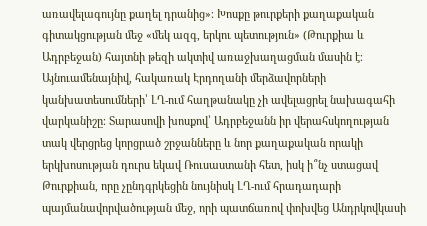առավելագույնը քաղել դրանից»։ Խոսքը թուրքերի քաղաքական գիտակցության մեջ «մեկ ազգ, երկու պետություն» (Թուրքիա և Ադրբեջան) հայտնի թեզի ակտիվ առաջխաղացման մասին է։ Այնուամենայնիվ, հակառակ Էրդողանի մերձավորների կանխատեսումների՝ ԼՂ-ում հաղթանակը չի ավելացրել նախագահի վարկանիշը։ Տարասովի խոսքով՝ Ադրբեջանն իր վերահսկողության տակ վերցրեց կորցրած շրջանները և նոր քաղաքական որակի երկխոսության դուրս եկավ Ռուսաստանի հետ, իսկ ի՞նչ ստացավ Թուրքիան, որը չընդգրկեցին նույնիսկ ԼՂ-ում հրադադարի պայմանավորվածության մեջ, որի պատճառով փոխվեց Անդրկովկասի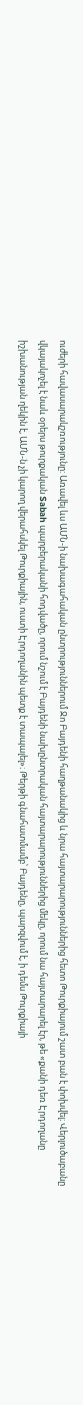ուժերի հավասարակշռությունը: Առավել ևս ԱՄՆ-ի նախագահական ընտրություններում Ջո Բայդենի հաղթանակից և նրա հայտարարություններից հետո Թուրքիայում շատ բան է փոխվել։ Վերլուծաբանը վկայակոչել է նաև օրերս թուրքական Sabah պարբերականի հոդվածը, որում նշում է Բայդենի նախընտրական հայտարարություններից մեկը, որում նա հայտարարել էր, թե «քանի դեռ Էրդողանը իշխանության ղեկին է, ԱՄՆ-ն չի կարող վերահսկել Թուրքիային, ուստի Էրդողանին պետք է տապալել»։ Թերթի գնահատմամբ՝ Բայդենը, պարզվում է, ի դեմս Թուրքիայի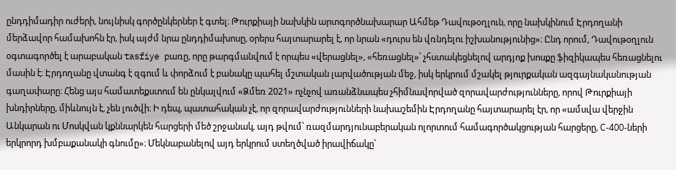ընդդիմադիր ուժերի, նույնիսկ գործընկերներ է գտել։ Թուրքիայի նախկին արտգործնախարար Ահմեթ Դավութօղլուն, որը նախկինում Էրդողանի մերձավոր համախոհն էր, իսկ այժմ նրա ընդդիմախոսը, օրերս հայտարարել է, որ նրան «դուրս են վռնդելու իշխանությունից»։ Ընդ որում, Դավութօղլուն օգտագործել է արաբական tasfiye բառը, որը թարգմանվում է որպես «վերացնել», «հեռացնել»՝ չհստակեցնելով արդյոք խոսքը ֆիզիկապես հեռացնելու մասին է։ Էրդողանը վտանգ է զգում և փորձում է բանակը պահել մշտական լարվածության մեջ, իսկ երկրում մշակել թյուրքական ազգայնականության գաղափարը։ Հենց այս համատեքստում են ընկալվում «Ձմեռ 2021» ոչնչով առանձնապես չհիմնավորված զորավարժությունները, որով Թուրքիայի խնդիրները, միևնույն է, չեն լուծվի։ Ի դեպ, պատահական չէ, որ զորավարժությունների նախաշեմին Էրդողանը հայտարարել էր, որ «ամսվա վերջին Անկարան ու Մոսկվան կքննարկեն հարցերի մեծ շրջանակ, այդ թվում՝ ռազմարդյունաբերական ոլորտում համագործակցության հարցերը, С-400-ների երկրորդ խմբաքանակի գնումը»։ Մեկնաբանելով այդ երկրում ստեղծված իրավիճակը՝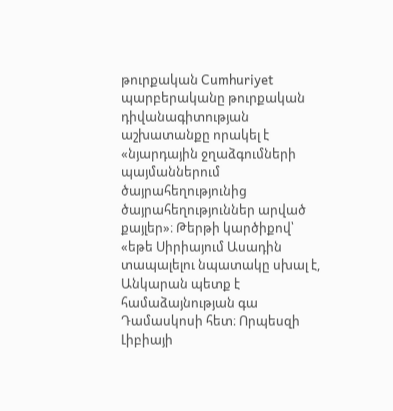թուրքական Cumhuriyet պարբերականը թուրքական դիվանագիտության աշխատանքը որակել է «նյարդային ջղաձգումների պայմաններում ծայրահեղությունից ծայրահեղություններ արված քայլեր»։ Թերթի կարծիքով՝ «եթե Սիրիայում Ասադին տապալելու նպատակը սխալ է, Անկարան պետք է համաձայնության գա Դամասկոսի հետ։ Որպեսզի Լիբիայի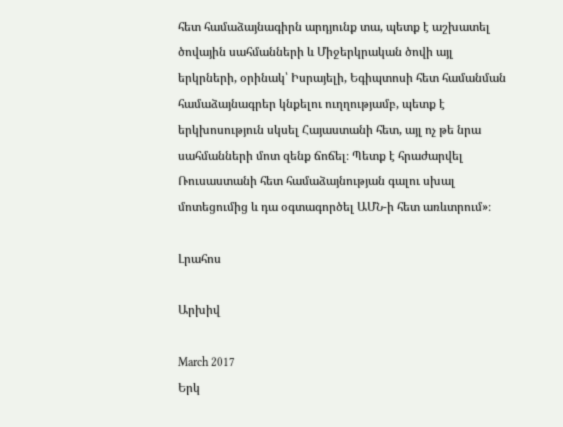հետ համաձայնագիրն արդյունք տա, պետք է աշխատել ծովային սահմանների և Միջերկրական ծովի այլ երկրների, օրինակ՝ Իսրայելի, Եգիպտոսի հետ համանման համաձայնագրեր կնքելու ուղղությամբ, պետք է երկխոսություն սկսել Հայաստանի հետ, այլ ոչ թե նրա սահմանների մոտ զենք ճոճել։ Պետք է հրաժարվել Ռուսաստանի հետ համաձայնության գալու սխալ մոտեցումից և դա օգտագործել ԱՄՆ-ի հետ առևտրում»։

Լրահոս

Արխիվ

March 2017
Երկ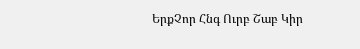ԵրքՉոր Հնգ Ուրբ Շաբ Կիր